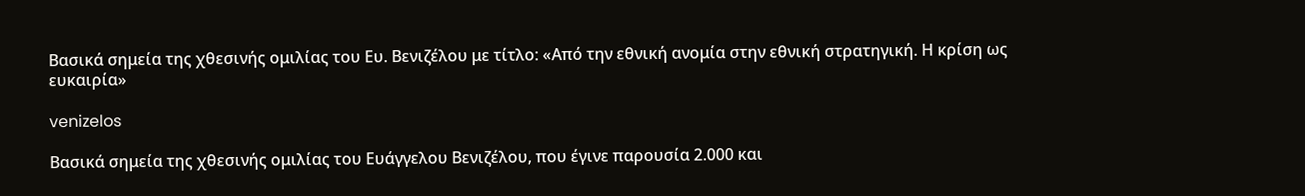Βασικά σημεία της χθεσινής ομιλίας του Ευ. Βενιζέλου με τίτλο: «Από την εθνική ανομία στην εθνική στρατηγική. Η κρίση ως ευκαιρία»

venizelos

Βασικά σημεία της χθεσινής ομιλίας του Ευάγγελου Βενιζέλου, που έγινε παρουσία 2.000 και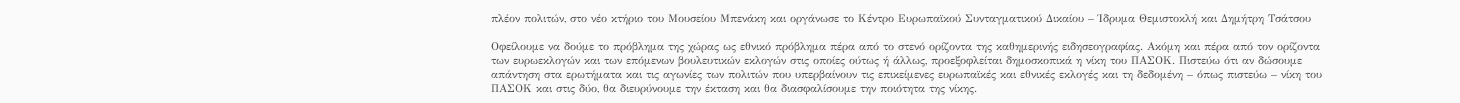πλέον πολιτών, στο νέο κτήριο του Μουσείου Μπενάκη και οργάνωσε το Κέντρο Ευρωπαϊκού Συνταγματικού Δικαίου – Ίδρυμα Θεμιστοκλή και Δημήτρη Τσάτσου

Οφείλουμε να δούμε το πρόβλημα της χώρας ως εθνικό πρόβλημα πέρα από το στενό ορίζοντα της καθημερινής ειδησεογραφίας. Ακόμη και πέρα από τον ορίζοντα των ευρωεκλογών και των επόμενων βουλευτικών εκλογών στις οποίες ούτως ή άλλως, προεξοφλείται δημοσκοπικά η νίκη του ΠΑΣΟΚ. Πιστεύω ότι αν δώσουμε απάντηση στα ερωτήματα και τις αγωνίες των πολιτών που υπερβαίνουν τις επικείμενες ευρωπαϊκές και εθνικές εκλογές και τη δεδομένη – όπως πιστεύω – νίκη του ΠΑΣΟΚ και στις δύο, θα διευρύνουμε την έκταση και θα διασφαλίσουμε την ποιότητα της νίκης.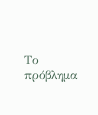Το πρόβλημα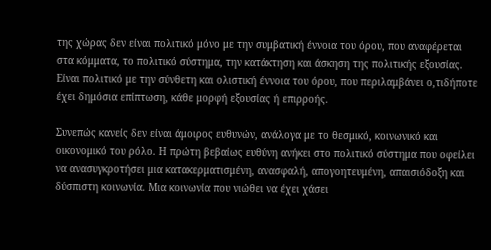της χώρας δεν είναι πολιτικό μόνο με την συμβατική έννοια του όρου, που αναφέρεται στα κόμματα, το πολιτικό σύστημα, την κατάκτηση και άσκηση της πολιτικής εξουσίας. Είναι πολιτικό με την σύνθετη και ολιστική έννοια του όρου, που περιλαμβάνει ο,τιδήποτε έχει δημόσια επίπτωση, κάθε μορφή εξουσίας ή επιρροής.

Συνεπώς κανείς δεν είναι άμοιρος ευθυνών, ανάλογα με το θεσμικό, κοινωνικό και οικονομικό του ρόλο. Η πρώτη βεβαίως ευθύνη ανήκει στο πολιτικό σύστημα που οφείλει να ανασυγκροτήσει μια κατακερματισμένη, ανασφαλή, απογοητευμένη, απαισιόδοξη και δύσπιστη κοινωνία. Μια κοινωνία που νιώθει να έχει χάσει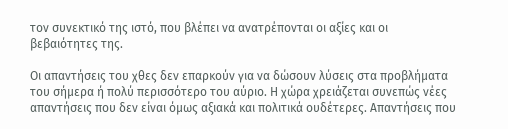τον συνεκτικό της ιστό, που βλέπει να ανατρέπονται οι αξίες και οι βεβαιότητες της.

Οι απαντήσεις του χθες δεν επαρκούν για να δώσουν λύσεις στα προβλήματα του σήμερα ή πολύ περισσότερο του αύριο. Η χώρα χρειάζεται συνεπώς νέες απαντήσεις που δεν είναι όμως αξιακά και πολιτικά ουδέτερες. Απαντήσεις που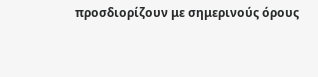προσδιορίζουν με σημερινούς όρους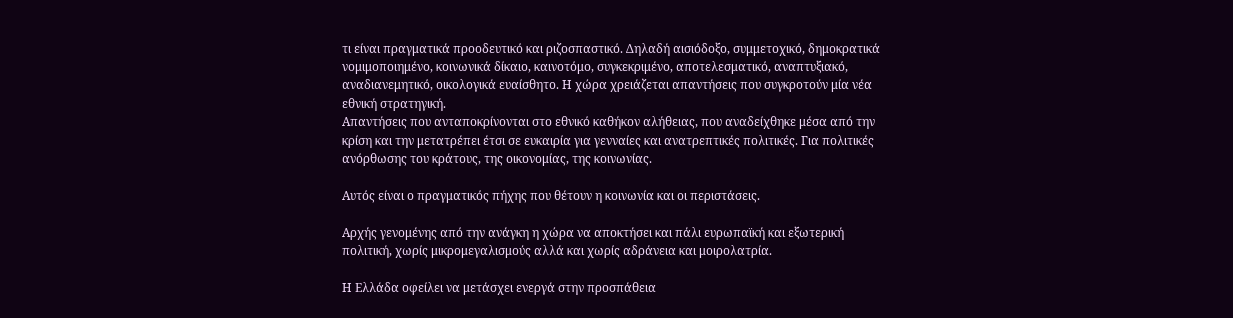τι είναι πραγματικά προοδευτικό και ριζοσπαστικό. Δηλαδή αισιόδοξο, συμμετοχικό, δημοκρατικά νομιμοποιημένο, κοινωνικά δίκαιο, καινοτόμο, συγκεκριμένο, αποτελεσματικό, αναπτυξιακό, αναδιανεμητικό, οικολογικά ευαίσθητο. Η χώρα χρειάζεται απαντήσεις που συγκροτούν μία νέα εθνική στρατηγική.
Απαντήσεις που ανταποκρίνονται στο εθνικό καθήκον αλήθειας, που αναδείχθηκε μέσα από την κρίση και την μετατρέπει έτσι σε ευκαιρία για γενναίες και ανατρεπτικές πολιτικές. Για πολιτικές ανόρθωσης του κράτους, της οικονομίας, της κοινωνίας.

Αυτός είναι ο πραγματικός πήχης που θέτουν η κοινωνία και οι περιστάσεις.

Αρχής γενομένης από την ανάγκη η χώρα να αποκτήσει και πάλι ευρωπαϊκή και εξωτερική πολιτική, χωρίς μικρομεγαλισμούς αλλά και χωρίς αδράνεια και μοιρολατρία.

Η Ελλάδα οφείλει να μετάσχει ενεργά στην προσπάθεια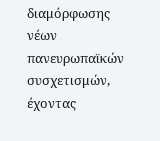διαμόρφωσης νέων πανευρωπαϊκών συσχετισμών, έχοντας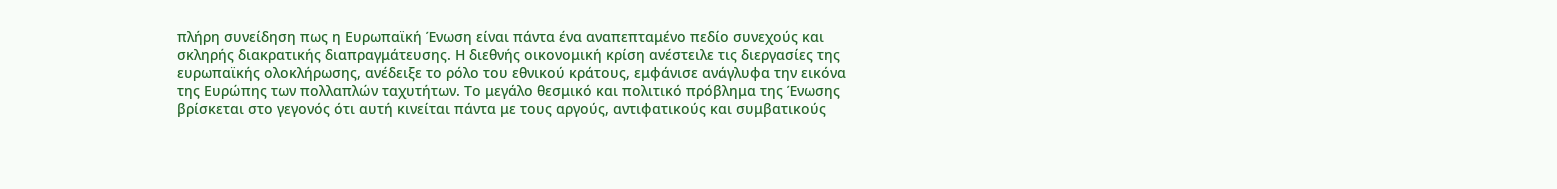πλήρη συνείδηση πως η Ευρωπαϊκή Ένωση είναι πάντα ένα αναπεπταμένο πεδίο συνεχούς και σκληρής διακρατικής διαπραγμάτευσης. Η διεθνής οικονομική κρίση ανέστειλε τις διεργασίες της ευρωπαϊκής ολοκλήρωσης, ανέδειξε το ρόλο του εθνικού κράτους, εμφάνισε ανάγλυφα την εικόνα της Ευρώπης των πολλαπλών ταχυτήτων. Το μεγάλο θεσμικό και πολιτικό πρόβλημα της Ένωσης βρίσκεται στο γεγονός ότι αυτή κινείται πάντα με τους αργούς, αντιφατικούς και συμβατικούς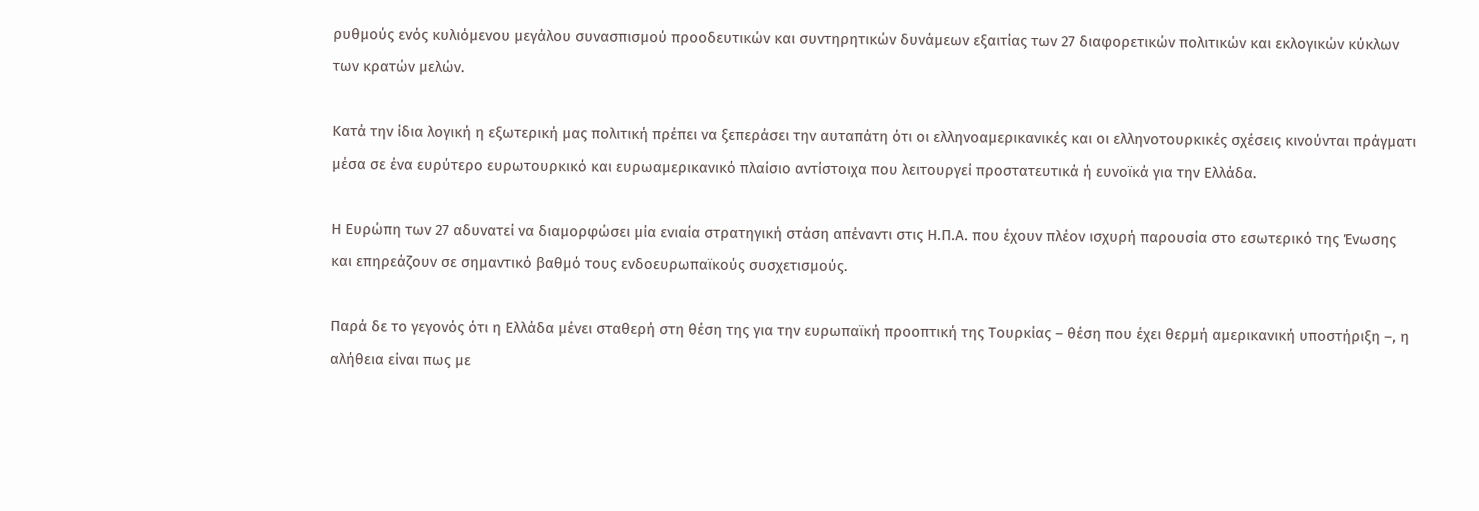ρυθμούς ενός κυλιόμενου μεγάλου συνασπισμού προοδευτικών και συντηρητικών δυνάμεων εξαιτίας των 27 διαφορετικών πολιτικών και εκλογικών κύκλων των κρατών μελών.

Κατά την ίδια λογική η εξωτερική μας πολιτική πρέπει να ξεπεράσει την αυταπάτη ότι οι ελληνοαμερικανικές και οι ελληνοτουρκικές σχέσεις κινούνται πράγματι μέσα σε ένα ευρύτερο ευρωτουρκικό και ευρωαμερικανικό πλαίσιο αντίστοιχα που λειτουργεί προστατευτικά ή ευνοϊκά για την Ελλάδα.

Η Ευρώπη των 27 αδυνατεί να διαμορφώσει μία ενιαία στρατηγική στάση απέναντι στις Η.Π.Α. που έχουν πλέον ισχυρή παρουσία στο εσωτερικό της Ένωσης και επηρεάζουν σε σημαντικό βαθμό τους ενδοευρωπαϊκούς συσχετισμούς.

Παρά δε το γεγονός ότι η Ελλάδα μένει σταθερή στη θέση της για την ευρωπαϊκή προοπτική της Τουρκίας – θέση που έχει θερμή αμερικανική υποστήριξη –, η αλήθεια είναι πως με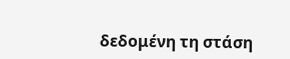δεδομένη τη στάση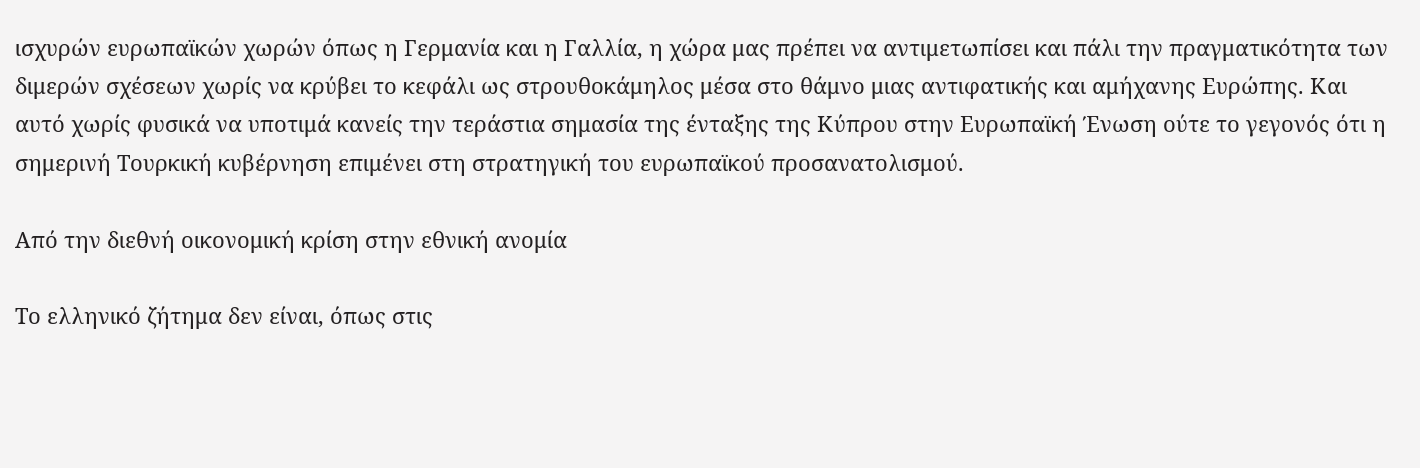ισχυρών ευρωπαϊκών χωρών όπως η Γερμανία και η Γαλλία, η χώρα μας πρέπει να αντιμετωπίσει και πάλι την πραγματικότητα των διμερών σχέσεων χωρίς να κρύβει το κεφάλι ως στρουθοκάμηλος μέσα στο θάμνο μιας αντιφατικής και αμήχανης Ευρώπης. Και αυτό χωρίς φυσικά να υποτιμά κανείς την τεράστια σημασία της ένταξης της Κύπρου στην Ευρωπαϊκή Ένωση ούτε το γεγονός ότι η σημερινή Τουρκική κυβέρνηση επιμένει στη στρατηγική του ευρωπαϊκού προσανατολισμού.

Από την διεθνή οικονομική κρίση στην εθνική ανομία

Το ελληνικό ζήτημα δεν είναι, όπως στις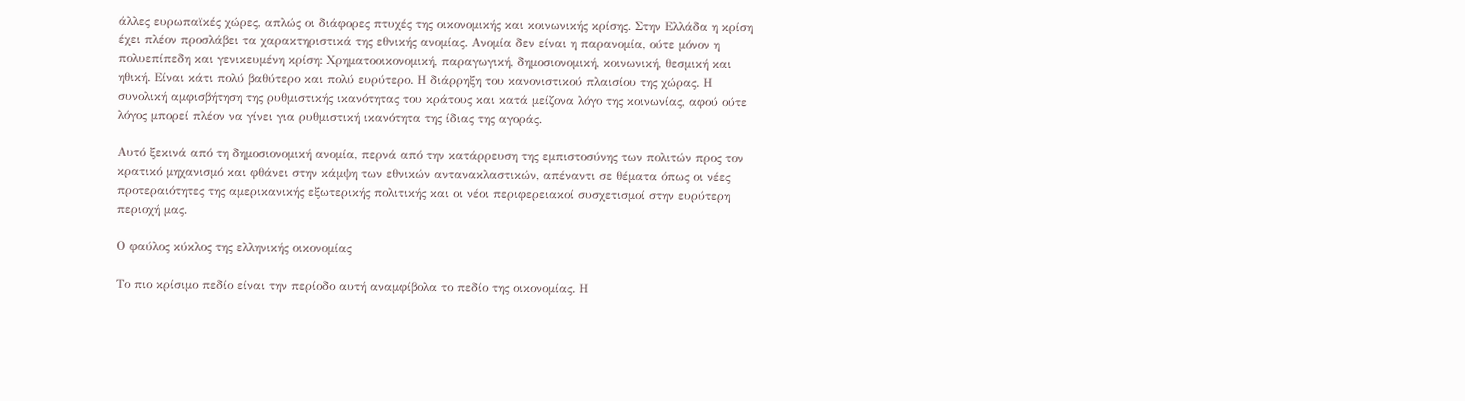άλλες ευρωπαϊκές χώρες, απλώς οι διάφορες πτυχές της οικονομικής και κοινωνικής κρίσης. Στην Ελλάδα η κρίση έχει πλέον προσλάβει τα χαρακτηριστικά της εθνικής ανομίας. Ανομία δεν είναι η παρανομία, ούτε μόνον η πολυεπίπεδη και γενικευμένη κρίση: Χρηματοοικονομική, παραγωγική, δημοσιονομική, κοινωνική, θεσμική και ηθική. Είναι κάτι πολύ βαθύτερο και πολύ ευρύτερο. Η διάρρηξη του κανονιστικού πλαισίου της χώρας. Η συνολική αμφισβήτηση της ρυθμιστικής ικανότητας του κράτους και κατά μείζονα λόγο της κοινωνίας, αφού ούτε λόγος μπορεί πλέον να γίνει για ρυθμιστική ικανότητα της ίδιας της αγοράς.

Αυτό ξεκινά από τη δημοσιονομική ανομία, περνά από την κατάρρευση της εμπιστοσύνης των πολιτών προς τον κρατικό μηχανισμό και φθάνει στην κάμψη των εθνικών αντανακλαστικών, απέναντι σε θέματα όπως οι νέες προτεραιότητες της αμερικανικής εξωτερικής πολιτικής και οι νέοι περιφερειακοί συσχετισμοί στην ευρύτερη περιοχή μας.

Ο φαύλος κύκλος της ελληνικής οικονομίας

Το πιο κρίσιμο πεδίο είναι την περίοδο αυτή αναμφίβολα το πεδίο της οικονομίας. Η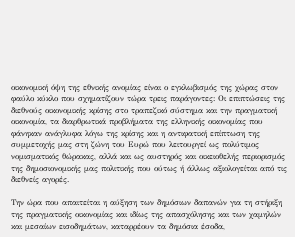οικονομική όψη της εθνικής ανομίας είναι ο εγκλωβισμός της χώρας στον φαύλο κύκλο που σχηματίζουν τώρα τρεις παράγοντες: Οι επιπτώσεις της διεθνούς οικονομικής κρίσης στο τραπεζικό σύστημα και την πραγματική οικονομία, τα διαρθρωτικά προβλήματα της ελληνικής οικονομίας που φάνηκαν ανάγλυφα λόγω της κρίσης και η αντιφατική επίπτωση της συμμετοχής μας στη ζώνη του Ευρώ που λειτουργεί ως πολύτιμος νομισματικός θώρακας, αλλά και ως αυστηρός και οικειοθελής περιορισμός της δημοσιονομικής μας πολιτικής που ούτως ή άλλως αξιολογείται από τις διεθνείς αγορές.

Την ώρα που απαιτείται η αύξηση των δημόσιων δαπανών για τη στήριξη της πραγματικής οικονομίας και ιδίως της απασχόλησης και των χαμηλών και μεσαίων εισοδημάτων, καταρρέουν τα δημόσια έσοδα,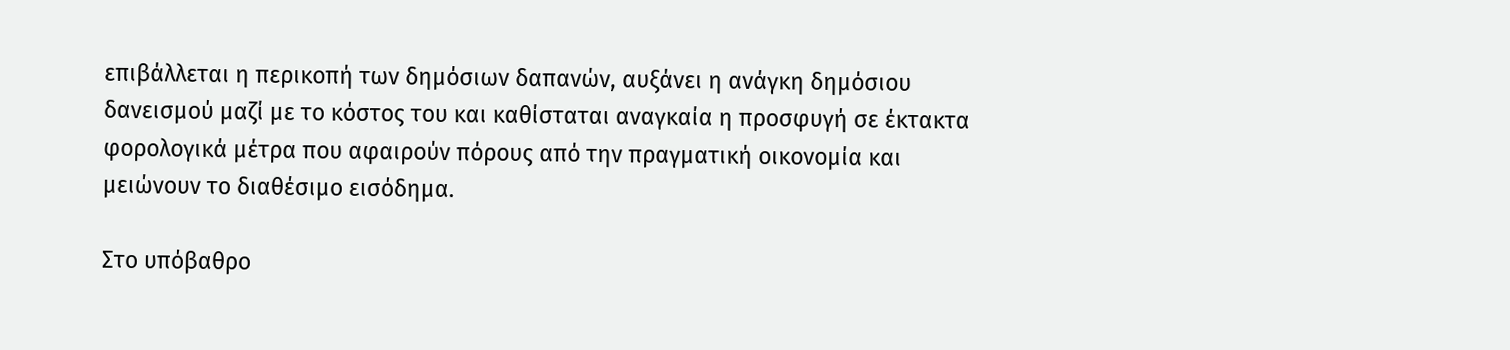επιβάλλεται η περικοπή των δημόσιων δαπανών, αυξάνει η ανάγκη δημόσιου δανεισμού μαζί με το κόστος του και καθίσταται αναγκαία η προσφυγή σε έκτακτα φορολογικά μέτρα που αφαιρούν πόρους από την πραγματική οικονομία και μειώνουν το διαθέσιμο εισόδημα.

Στο υπόβαθρο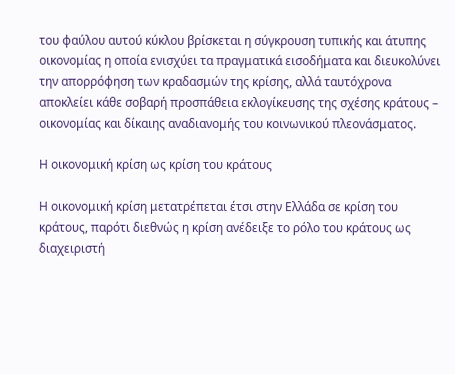του φαύλου αυτού κύκλου βρίσκεται η σύγκρουση τυπικής και άτυπης οικονομίας η οποία ενισχύει τα πραγματικά εισοδήματα και διευκολύνει την απορρόφηση των κραδασμών της κρίσης, αλλά ταυτόχρονα αποκλείει κάθε σοβαρή προσπάθεια εκλογίκευσης της σχέσης κράτους – οικονομίας και δίκαιης αναδιανομής του κοινωνικού πλεονάσματος.

Η οικονομική κρίση ως κρίση του κράτους

Η οικονομική κρίση μετατρέπεται έτσι στην Ελλάδα σε κρίση του κράτους, παρότι διεθνώς η κρίση ανέδειξε το ρόλο του κράτους ως διαχειριστή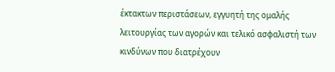έκτακτων περιστάσεων, εγγυητή της ομαλής λειτουργίας των αγορών και τελικό ασφαλιστή των κινδύνων που διατρέχουν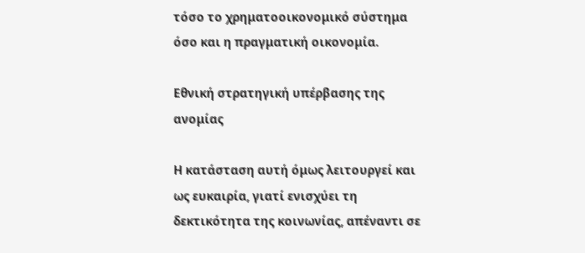τόσο το χρηματοοικονομικό σύστημα όσο και η πραγματική οικονομία.

Εθνική στρατηγική υπέρβασης της ανομίας

Η κατάσταση αυτή όμως λειτουργεί και ως ευκαιρία, γιατί ενισχύει τη δεκτικότητα της κοινωνίας, απέναντι σε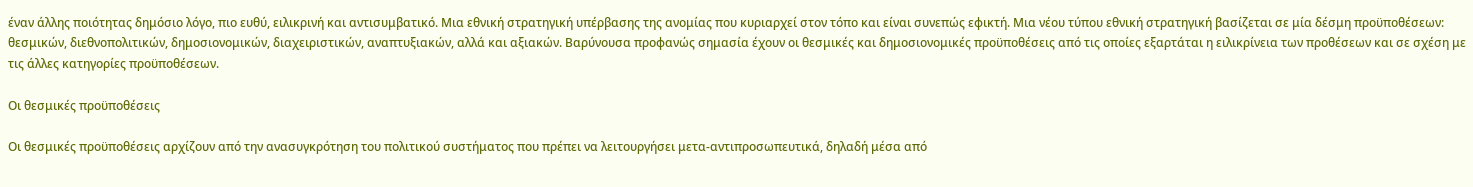έναν άλλης ποιότητας δημόσιο λόγο, πιο ευθύ, ειλικρινή και αντισυμβατικό. Μια εθνική στρατηγική υπέρβασης της ανομίας που κυριαρχεί στον τόπο και είναι συνεπώς εφικτή. Μια νέου τύπου εθνική στρατηγική βασίζεται σε μία δέσμη προϋποθέσεων: θεσμικών, διεθνοπολιτικών, δημοσιονομικών, διαχειριστικών, αναπτυξιακών, αλλά και αξιακών. Βαρύνουσα προφανώς σημασία έχουν οι θεσμικές και δημοσιονομικές προϋποθέσεις από τις οποίες εξαρτάται η ειλικρίνεια των προθέσεων και σε σχέση με τις άλλες κατηγορίες προϋποθέσεων.

Οι θεσμικές προϋποθέσεις

Οι θεσμικές προϋποθέσεις αρχίζουν από την ανασυγκρότηση του πολιτικού συστήματος που πρέπει να λειτουργήσει μετα-αντιπροσωπευτικά, δηλαδή μέσα από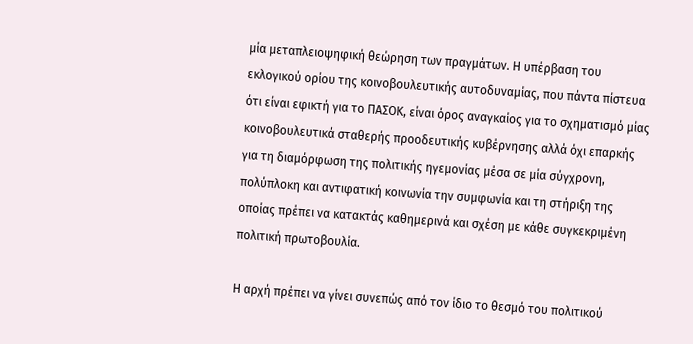μία μεταπλειοψηφική θεώρηση των πραγμάτων. Η υπέρβαση του εκλογικού ορίου της κοινοβουλευτικής αυτοδυναμίας, που πάντα πίστευα ότι είναι εφικτή για το ΠΑΣΟΚ, είναι όρος αναγκαίος για το σχηματισμό μίας κοινοβουλευτικά σταθερής προοδευτικής κυβέρνησης αλλά όχι επαρκής για τη διαμόρφωση της πολιτικής ηγεμονίας μέσα σε μία σύγχρονη, πολύπλοκη και αντιφατική κοινωνία την συμφωνία και τη στήριξη της οποίας πρέπει να κατακτάς καθημερινά και σχέση με κάθε συγκεκριμένη πολιτική πρωτοβουλία.

Η αρχή πρέπει να γίνει συνεπώς από τον ίδιο το θεσμό του πολιτικού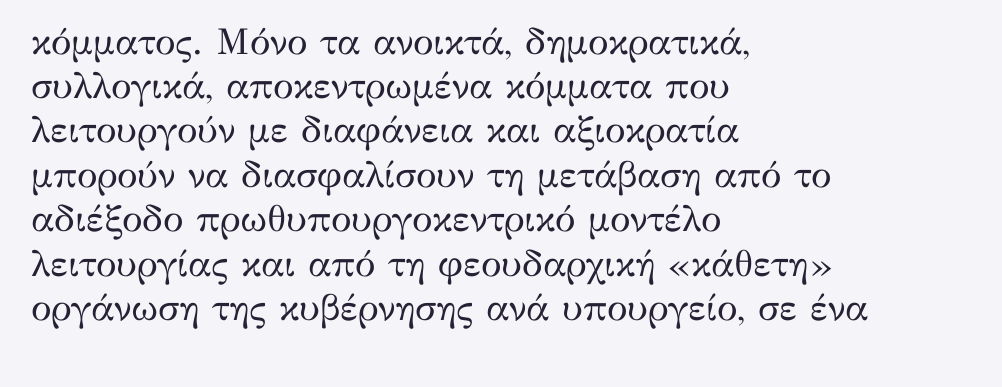κόμματος. Μόνο τα ανοικτά, δημοκρατικά, συλλογικά, αποκεντρωμένα κόμματα που λειτουργούν με διαφάνεια και αξιοκρατία μπορούν να διασφαλίσουν τη μετάβαση από το αδιέξοδο πρωθυπουργοκεντρικό μοντέλο λειτουργίας και από τη φεουδαρχική «κάθετη» οργάνωση της κυβέρνησης ανά υπουργείο, σε ένα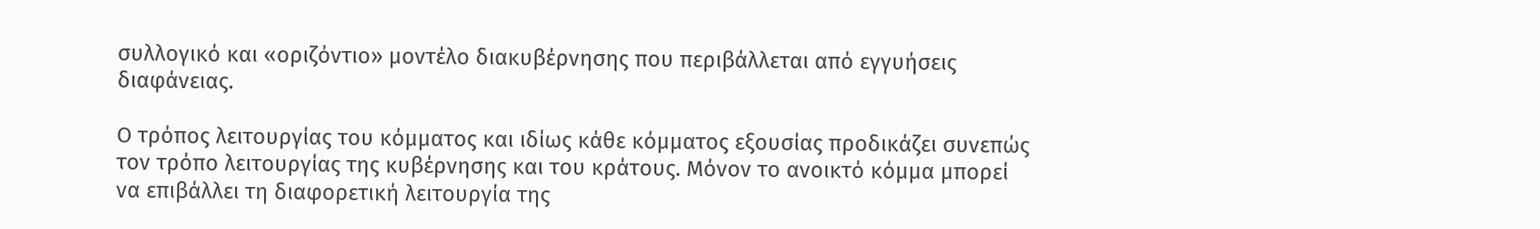συλλογικό και «οριζόντιο» μοντέλο διακυβέρνησης που περιβάλλεται από εγγυήσεις διαφάνειας.

Ο τρόπος λειτουργίας του κόμματος και ιδίως κάθε κόμματος εξουσίας προδικάζει συνεπώς τον τρόπο λειτουργίας της κυβέρνησης και του κράτους. Μόνον το ανοικτό κόμμα μπορεί να επιβάλλει τη διαφορετική λειτουργία της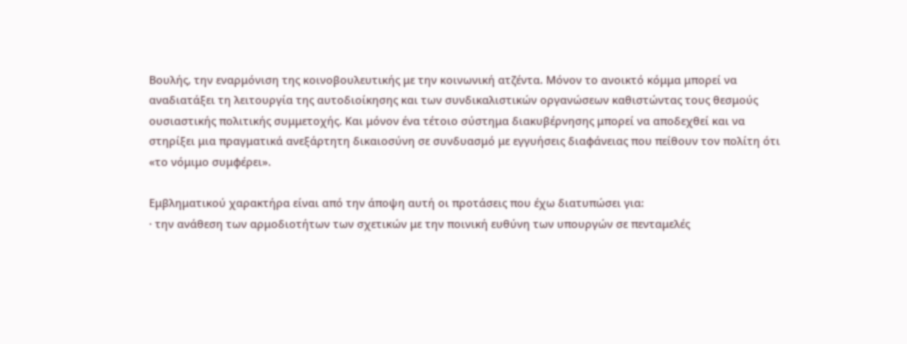Βουλής, την εναρμόνιση της κοινοβουλευτικής με την κοινωνική ατζέντα. Μόνον το ανοικτό κόμμα μπορεί να αναδιατάξει τη λειτουργία της αυτοδιοίκησης και των συνδικαλιστικών οργανώσεων καθιστώντας τους θεσμούς ουσιαστικής πολιτικής συμμετοχής. Και μόνον ένα τέτοιο σύστημα διακυβέρνησης μπορεί να αποδεχθεί και να στηρίξει μια πραγματικά ανεξάρτητη δικαιοσύνη σε συνδυασμό με εγγυήσεις διαφάνειας που πείθουν τον πολίτη ότι «το νόμιμο συμφέρει».

Εμβληματικού χαρακτήρα είναι από την άποψη αυτή οι προτάσεις που έχω διατυπώσει για:
· την ανάθεση των αρμοδιοτήτων των σχετικών με την ποινική ευθύνη των υπουργών σε πενταμελές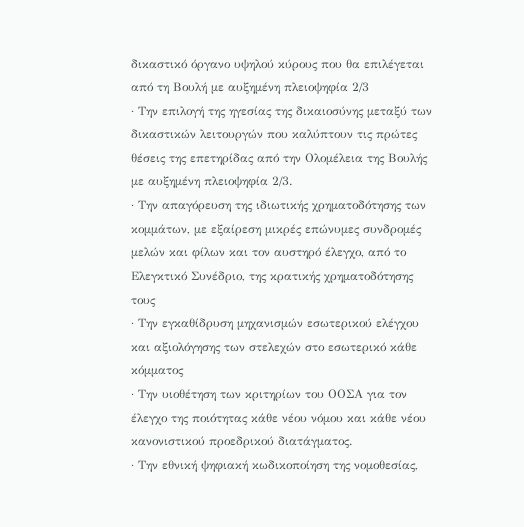δικαστικό όργανο υψηλού κύρους που θα επιλέγεται από τη Βουλή με αυξημένη πλειοψηφία 2/3
· Την επιλογή της ηγεσίας της δικαιοσύνης μεταξύ των δικαστικών λειτουργών που καλύπτουν τις πρώτες θέσεις της επετηρίδας από την Ολομέλεια της Βουλής με αυξημένη πλειοψηφία 2/3.
· Την απαγόρευση της ιδιωτικής χρηματοδότησης των κομμάτων, με εξαίρεση μικρές επώνυμες συνδρομές μελών και φίλων και τον αυστηρό έλεγχο, από το Ελεγκτικό Συνέδριο, της κρατικής χρηματοδότησης τους
· Την εγκαθίδρυση μηχανισμών εσωτερικού ελέγχου και αξιολόγησης των στελεχών στο εσωτερικό κάθε κόμματος
· Την υιοθέτηση των κριτηρίων του ΟΟΣΑ για τον έλεγχο της ποιότητας κάθε νέου νόμου και κάθε νέου κανονιστικού προεδρικού διατάγματος.
· Την εθνική ψηφιακή κωδικοποίηση της νομοθεσίας,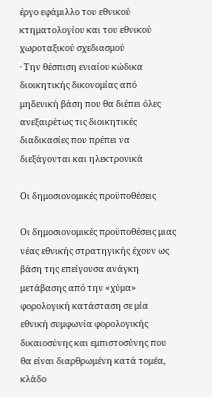έργο εφάμιλλο του εθνικού κτηματολογίου και του εθνικού χωροταξικού σχεδιασμού
· Την θέσπιση ενιαίου κώδικα διοικητικής δικονομίας από μηδενική βάση που θα διέπει όλες ανεξαιρέτως τις διοικητικές διαδικασίες που πρέπει να διεξάγονται και ηλεκτρονικά

Οι δημοσιονομικές προϋποθέσεις

Οι δημοσιονομικές προϋποθέσεις μιας νέας εθνικής στρατηγικής έχουν ως βάση της επείγουσα ανάγκη μετάβασης από την «χύμα» φορολογική κατάσταση σε μία εθνική συμφωνία φορολογικής δικαιοσύνης και εμπιστοσύνης που θα είναι διαρθρωμένη κατά τομέα, κλάδο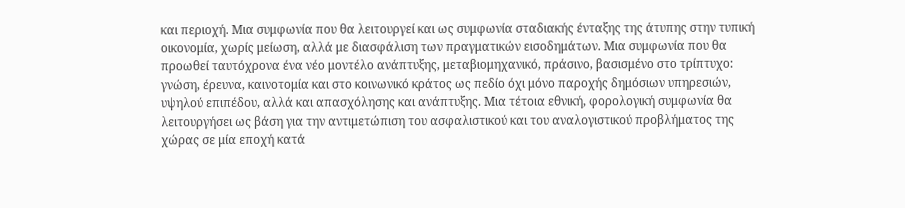και περιοχή. Μια συμφωνία που θα λειτουργεί και ως συμφωνία σταδιακής ένταξης της άτυπης στην τυπική οικονομία, χωρίς μείωση, αλλά με διασφάλιση των πραγματικών εισοδημάτων. Μια συμφωνία που θα προωθεί ταυτόχρονα ένα νέο μοντέλο ανάπτυξης, μεταβιομηχανικό, πράσινο, βασισμένο στο τρίπτυχο: γνώση, έρευνα, καινοτομία και στο κοινωνικό κράτος ως πεδίο όχι μόνο παροχής δημόσιων υπηρεσιών, υψηλού επιπέδου, αλλά και απασχόλησης και ανάπτυξης. Μια τέτοια εθνική, φορολογική συμφωνία θα λειτουργήσει ως βάση για την αντιμετώπιση του ασφαλιστικού και του αναλογιστικού προβλήματος της χώρας σε μία εποχή κατά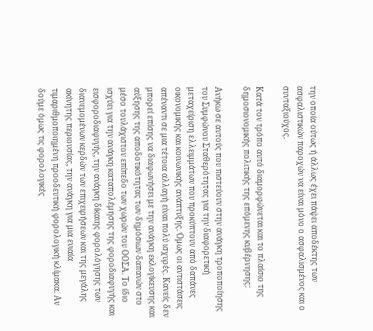την οποία ούτως ή άλλως έχει πάψει αποδέκτης των ασφαλιστικών παροχών να είναι μόνο ο ασφαλισμένος και ο συνταξιούχος.

Κατά τον τρόπο αυτό διαμορφώνεται και το πλαίσιο της δημοσιονομικής πολιτικής της επόμενης κυβέρνησης:

Ανήκω σε αυτούς που πιστεύουν στην ανάγκη τροποποίησης του Συμφώνου Σταθερότητας για την διαφορετική μεταχείριση ελλειμμάτων που προκύπτουν από δαπάνες οικονομικής και κοινωνικής ανάπτυξης. Όμως οι αντιστάσεις απέναντι σε μια τέτοια αλλαγή είναι πολύ ισχυρές. Κανείς δεν μπορεί επίσης να διαφωνήσει με την ανάγκη εκλογίκευσης και αύξησης της αποδοτικότητας των δημόσιων δαπανών στο μέσο τουλάχιστον επίπεδο των χωρών του ΟΟΣΑ. Το ίδιο ισχύει για την ανάγκη καταπολέμησης της φοροδιαφυγής και εισφοροδιαφυγής, την ανάγκη δίκαιης φορολόγησης των διανεμομένων κερδών των επιχειρήσεων και της μεγάλης ακίνητης περιουσίας, την ανάγκη για μια ενιαία τιμαριθμοποιημένη προοδευτική φορολογική κλίμακα. Αν δούμε όμως τις φορολογικές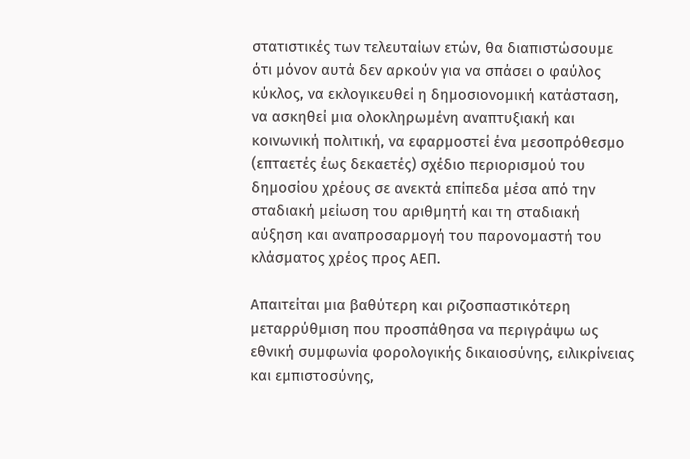στατιστικές των τελευταίων ετών, θα διαπιστώσουμε ότι μόνον αυτά δεν αρκούν για να σπάσει ο φαύλος κύκλος, να εκλογικευθεί η δημοσιονομική κατάσταση, να ασκηθεί μια ολοκληρωμένη αναπτυξιακή και κοινωνική πολιτική, να εφαρμοστεί ένα μεσοπρόθεσμο (επταετές έως δεκαετές) σχέδιο περιορισμού του δημοσίου χρέους σε ανεκτά επίπεδα μέσα από την σταδιακή μείωση του αριθμητή και τη σταδιακή αύξηση και αναπροσαρμογή του παρονομαστή του κλάσματος χρέος προς ΑΕΠ.

Απαιτείται μια βαθύτερη και ριζοσπαστικότερη μεταρρύθμιση που προσπάθησα να περιγράψω ως εθνική συμφωνία φορολογικής δικαιοσύνης, ειλικρίνειας και εμπιστοσύνης,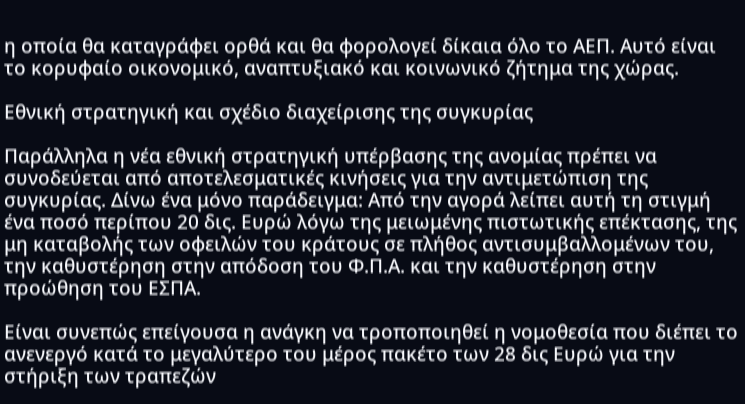η οποία θα καταγράφει ορθά και θα φορολογεί δίκαια όλο το ΑΕΠ. Αυτό είναι το κορυφαίο οικονομικό, αναπτυξιακό και κοινωνικό ζήτημα της χώρας.

Εθνική στρατηγική και σχέδιο διαχείρισης της συγκυρίας

Παράλληλα η νέα εθνική στρατηγική υπέρβασης της ανομίας πρέπει να συνοδεύεται από αποτελεσματικές κινήσεις για την αντιμετώπιση της συγκυρίας. Δίνω ένα μόνο παράδειγμα: Από την αγορά λείπει αυτή τη στιγμή ένα ποσό περίπου 20 δις. Ευρώ λόγω της μειωμένης πιστωτικής επέκτασης, της μη καταβολής των οφειλών του κράτους σε πλήθος αντισυμβαλλομένων του, την καθυστέρηση στην απόδοση του Φ.Π.Α. και την καθυστέρηση στην προώθηση του ΕΣΠΑ.

Είναι συνεπώς επείγουσα η ανάγκη να τροποποιηθεί η νομοθεσία που διέπει το ανενεργό κατά το μεγαλύτερο του μέρος πακέτο των 28 δις Ευρώ για την στήριξη των τραπεζών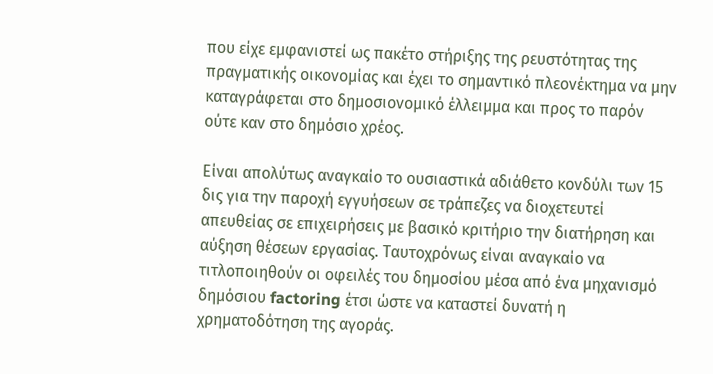που είχε εμφανιστεί ως πακέτο στήριξης της ρευστότητας της πραγματικής οικονομίας και έχει το σημαντικό πλεονέκτημα να μην καταγράφεται στο δημοσιονομικό έλλειμμα και προς το παρόν ούτε καν στο δημόσιο χρέος.

Είναι απολύτως αναγκαίο το ουσιαστικά αδιάθετο κονδύλι των 15 δις για την παροχή εγγυήσεων σε τράπεζες να διοχετευτεί απευθείας σε επιχειρήσεις με βασικό κριτήριο την διατήρηση και αύξηση θέσεων εργασίας. Ταυτοχρόνως είναι αναγκαίο να τιτλοποιηθούν οι οφειλές του δημοσίου μέσα από ένα μηχανισμό δημόσιου factoring έτσι ώστε να καταστεί δυνατή η χρηματοδότηση της αγοράς.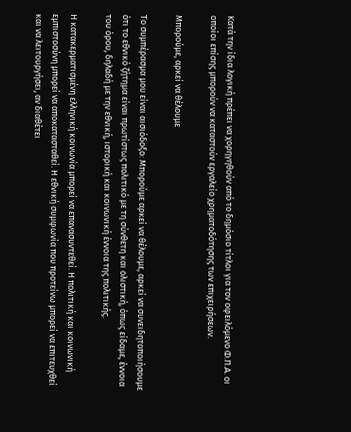Κατά την ίδια λογική πρέπει να χορηγηθούν από το δημόσιο τίτλοι για τον οφειλόμενο Φ.Π.Α. οι οποίοι επίσης μπορούν να καταστούν εργαλείο χρηματοδότησης των επιχειρήσεων.

Μπορούμε, αρκεί να θέλουμε

Το συμπέρασμα μου είναι αισιόδοξο: Μπορούμε αρκεί να θέλουμε, αρκεί να συνειδητοποιήσουμε ότι το εθνικό ζήτημα είναι πρωτίστως πολιτικό με τη σύνθετη και ολιστική, όπως είδαμε, έννοια του όρου, δηλαδή με την εθνική, ιστορική και κοινωνική έννοια της πολιτικής.

Η κατακερματισμένη ελληνική κοινωνία μπορεί να επανασυντεθεί. Η πολιτική και κοινωνική εμπιστοσύνη μπορεί να αποκατασταθεί. Η εθνική συμφωνία που προτείνω μπορεί να επιτευχθεί και να λειτουργήσει, αν διαθέτει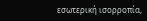εσωτερική ισορροπία,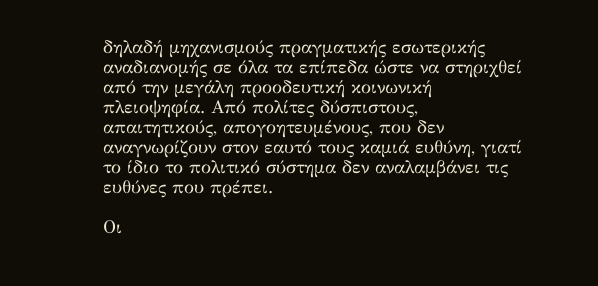δηλαδή μηχανισμούς πραγματικής εσωτερικής αναδιανομής σε όλα τα επίπεδα ώστε να στηριχθεί από την μεγάλη προοδευτική κοινωνική πλειοψηφία. Από πολίτες δύσπιστους, απαιτητικούς, απογοητευμένους, που δεν αναγνωρίζουν στον εαυτό τους καμιά ευθύνη, γιατί το ίδιο το πολιτικό σύστημα δεν αναλαμβάνει τις ευθύνες που πρέπει.

Οι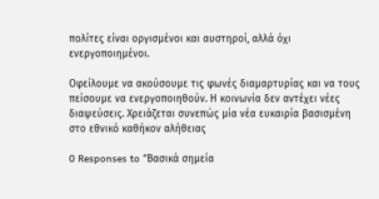πολίτες είναι οργισμένοι και αυστηροί, αλλά όχι ενεργοποιημένοι.

Οφείλουμε να ακούσουμε τις φωνές διαμαρτυρίας και να τους πείσουμε να ενεργοποιηθούν. Η κοινωνία δεν αντέχει νέες διαψεύσεις. Χρειάζεται συνεπώς μία νέα ευκαιρία βασισμένη στο εθνικό καθήκον αλήθειας

0 Responses to “Βασικά σημεία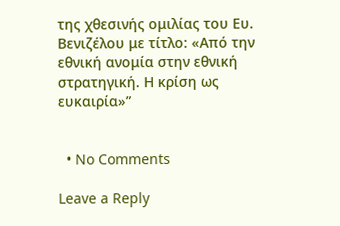της χθεσινής ομιλίας του Ευ. Βενιζέλου με τίτλο: «Από την εθνική ανομία στην εθνική στρατηγική. Η κρίση ως ευκαιρία»”


  • No Comments

Leave a Reply